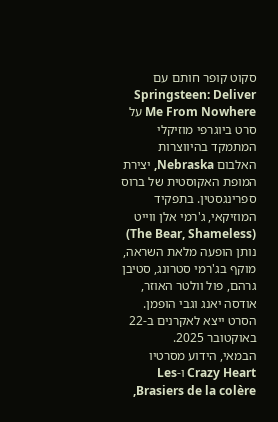סקוט קופר חותם עם Springsteen: Deliver Me From Nowhere על סרט ביוגרפי מוזיקלי המתמקד בהיווצרות האלבום Nebraska, יצירת המופת האקוסטית של ברוס ספרינגסטין. בתפקיד המוזיקאי, ג'רמי אלן ווייט (The Bear, Shameless) נותן הופעה מלאת השראה, מוקף בג'רמי סטרונג, סטיבן גרהם, פול וולטר האוזר, אודסה יאנג וגבי הופמן. הסרט ייצא לאקרנים ב-22 באוקטובר 2025.
הבמאי, הידוע מסרטיו Crazy Heart ו-Les Brasiers de la colère,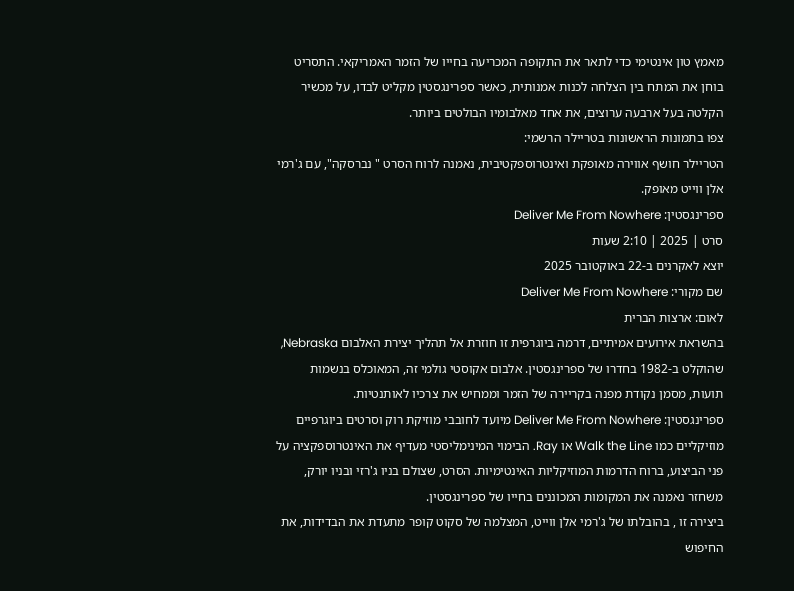מאמץ טון אינטימי כדי לתאר את התקופה המכריעה בחייו של הזמר האמריקאי. התסריט בוחן את המתח בין הצלחה לכנות אמנותית, כאשר ספרינגסטין מקליט לבדו, על מכשיר הקלטה בעל ארבעה ערוצים, את אחד מאלבומיו הבולטים ביותר.
צפו בתמונות הראשונות בטריילר הרשמי:
הטריילר חושף אווירה מאופקת ואינטרוספקטיבית, נאמנה לרוח הסרט " נברסקה", עם ג'רמי אלן ווייט מאופק.
ספרינגסטין: Deliver Me From Nowhere
סרט | 2025 | 2:10 שעות
יוצא לאקרנים ב-22 באוקטובר 2025
שם מקורי: Deliver Me From Nowhere
לאום: ארצות הברית
בהשראת אירועים אמיתיים, דרמה ביוגרפית זו חוזרת אל תהליך יצירת האלבום Nebraska, שהוקלט ב-1982 בחדרו של ספרינגסטין. אלבום אקוסטי גולמי זה, המאוכלס בנשמות תועות, מסמן נקודת מפנה בקריירה של הזמר וממחיש את צרכיו לאותנטיות.
ספרינגסטין: Deliver Me From Nowhere מיועד לחובבי מוזיקת רוק וסרטים ביוגרפיים מוזיקליים כמו Walk the Line או Ray. הבימוי המינימליסטי מעדיף את האינטרוספקציה על פני הביצוע, ברוח הדרמות המוזיקליות האינטימיות. הסרט, שצולם בניו ג'רזי ובניו יורק, משחזר נאמנה את המקומות המכוננים בחייו של ספרינגסטין.
ביצירה זו , בהובלתו של ג'רמי אלן ווייט, המצלמה של סקוט קופר מתעדת את הבדידות, את החיפוש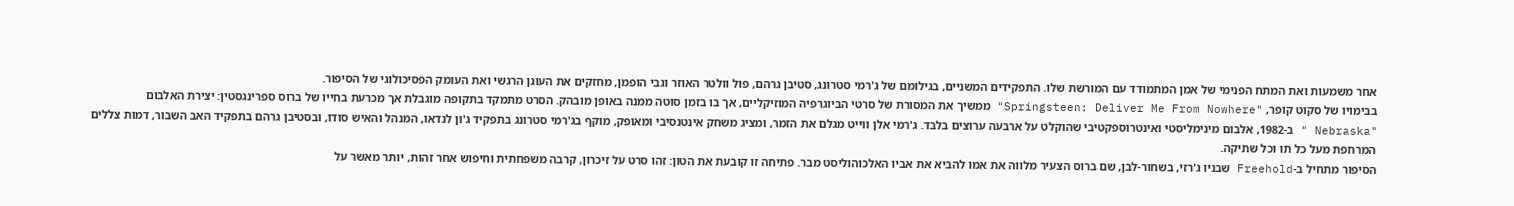אחר משמעות ואת המתח הפנימי של אמן המתמודד עם המורשת שלו. התפקידים המשניים, בגילומם של ג'רמי סטרונג, סטיבן גרהם, פול וולטר האוזר וגבי הופמן, מחזקים את העוגן הרגשי ואת העומק הפסיכולוגי של הסיפור.
בבימויו של סקוט קופר, "Springsteen: Deliver Me From Nowhere" ממשיך את המסורת של סרטי הביוגרפיה המוזיקליים, אך בו בזמן סוטה ממנה באופן מובהק. הסרט מתמקד בתקופה מוגבלת אך מכרעת בחייו של ברוס ספרינגסטין: יצירת האלבום "Nebraska " ב-1982, אלבום מינימליסטי ואינטרוספקטיבי שהוקלט על ארבעה ערוצים בלבד. ג'רמי אלן ווייט מגלם את הזמר, ומציג משחק אינטנסיבי ומאופק, מוקף בג'רמי סטרונג בתפקיד ג'ון לנדאו, המנהל והאיש סודו, ובסטיבן גרהם בתפקיד האב השבור, דמות צללים המרחפת מעל כל תו וכל שתיקה.
הסיפור מתחיל ב-Freehold שבניו ג'רזי, בשחור-לבן, שם ברוס הצעיר מלווה את אמו להביא את אביו האלכוהוליסט מבר. פתיחה זו קובעת את הטון: זהו סרט על זיכרון, קרבה משפחתית וחיפוש אחר זהות, יותר מאשר על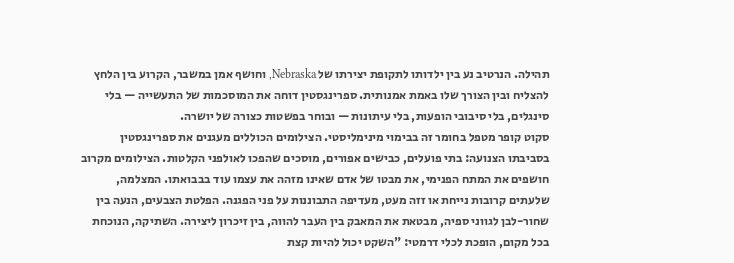תהילה. הנרטיב נע בין ילדותו לתקופת יצירתו של Nebraska, וחושף אמן במשבר, הקרוע בין הלחץ להצליח ובין הצורך שלו באמת אמנותית. ספרינגסטין דוחה את המוסכמות של התעשייה — בלי סינגלים, בלי סיבובי הופעות, בלי עיתונות — ובוחר בפשטות כצורה של יושרה.
סקוט קופר מטפל בחומר זה בבימוי מינימליסטי. הצילומים הכוללים מעגנים את ספרינגסטין בסביבתו הצנועה: בתי פועלים, כבישים אפורים, מוסכים שהפכו לאולפני הקלטות. הצילומים מקרוב חושפים את המתח הפנימי, את מבטו של אדם שאינו מזהה את עצמו עוד בבבואתו. המצלמה, שלעתים קרובות נייחת או זזה מעט, מעדיפה התבוננות על פני הפגנה. הפלטת הצבעים, הנעה בין שחור-לבן לגווני ספיה, מבטאת את המאבק בין העבר להווה, בין זיכרון ליצירה. השתיקה, הנוכחת בכל מקום, הופכת לכלי דרמטי: "השקט יכול להיות קצת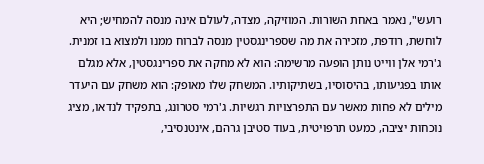רועש", נאמר באחת השורות. המוזיקה, מצדה, לעולם אינה מנסה להמחיש; היא לוחשת, רודפת, מזכירה את מה שספרינגסטין מנסה לברוח ממנו ולמצוא בו זמנית.
ג'רמי אלן ווייט נותן הופעה מרשימה: הוא לא מחקה את ספרינגסטין, אלא מגלם אותו בפגיעותו, בהיסוסיו, בשתיקותיו. המשחק שלו מאופק: הוא משחק עם היעדר מילים לא פחות מאשר עם התפרצויות רגשיות. ג'רמי סטרונג, בתפקיד לנדאו, מציג נוכחות יציבה, כמעט תרפויטית, בעוד סטיבן גרהם, אינטנסיבי,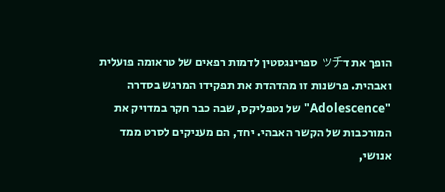הופך את דッチ ספרינגסטין לדמות רפאים של טראומה פועלית ואבהית. פרשנות זו מהדהדת את תפקידו המרגש בסדרה "Adolescence" של נטפליקס, שבה כבר חקר במדויק את המורכבות של הקשר האבהי. יחד, הם מעניקים לסרט ממד אנושי,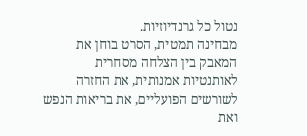נטול כל גרנדיוזיות.
מבחינה תמטית, הסרט בוחן את המאבק בין הצלחה מסחרית לאותנטיות אמנותית, את החזרה לשורשים הפועליים, את בריאות הנפש ואת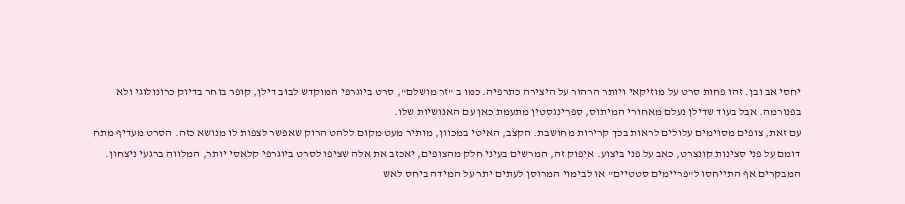יחסי אב ובן. זהו פחות סרט על מוזיקאי ויותר הרהור על היצירה כתרפיה. כמו ב "זר מושלם", סרט ביוגרפי המוקדש לבוב דילן, קופר בוחר בדיוק כרונולוגי ולא בפנורמה. אבל בעוד שדילן נעלם מאחורי המיתוס, ספרינגסטין מתעמת כאן עם האנושיות שלו.
עם זאת, צופים מסוימים עלולים לראות בכך קרירות מחושבת. הקצב, האיטי במכוון, מותיר מעט מקום ללהט הרוק שאפשר לצפות לו מנושא כזה. הסרט מעדיף מתח דומם על פני סצינות קונצרט, כאב על פני ביצוע. איפוק זה, המרשים בעיני חלק מהצופים, יאכזב את אלה שציפו לסרט ביוגרפי קלאסי יותר, המלווה ברגעי ניצחון. המבקרים אף התייחסו ל"פריימים סטטיים" או לבימוי המרוסן לעתים יתר על המידה ביחס לאש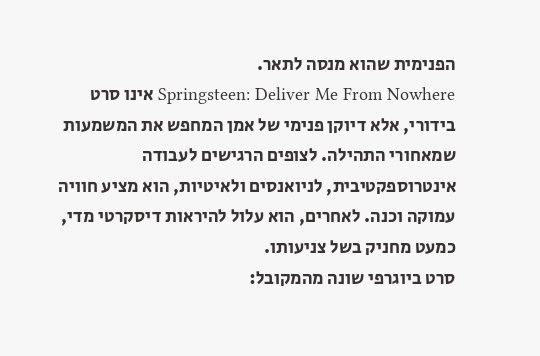הפנימית שהוא מנסה לתאר.
Springsteen: Deliver Me From Nowhere אינו סרט בידורי, אלא דיוקן פנימי של אמן המחפש את המשמעות שמאחורי התהילה. לצופים הרגישים לעבודה אינטרוספקטיבית, לניואנסים ולאיטיות, הוא מציע חוויה עמוקה וכנה. לאחרים, הוא עלול להיראות דיסקרטי מדי, כמעט מחניק בשל צניעותו.
סרט ביוגרפי שונה מהמקובל: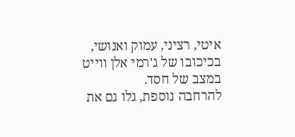איטי, רציני, עמוק ואנושי, בכיכובו של ג'רמי אלן ווייט במצב של חסד.
להרחבה נוספת, גלו גם את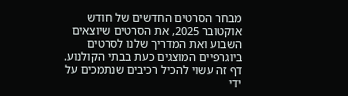מבחר הסרטים החדשים של חודש אוקטובר 2025, את הסרטים שיוצאים השבוע ואת המדריך שלנו לסרטים ביוגרפיים המוצגים כעת בבתי הקולנוע.
דף זה עשוי להכיל רכיבים שנתמכים על ידי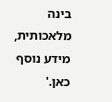בינה מלאכותית, מידע נוסף כאן.'